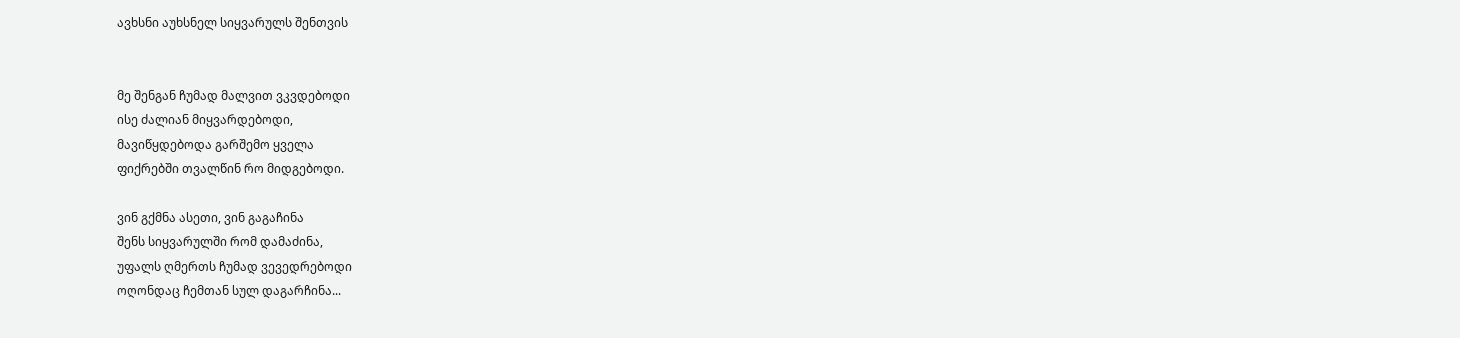ავხსნი აუხსნელ სიყვარულს შენთვის


მე შენგან ჩუმად მალვით ვკვდებოდი
ისე ძალიან მიყვარდებოდი,
მავიწყდებოდა გარშემო ყველა
ფიქრებში თვალწინ რო მიდგებოდი.

ვინ გქმნა ასეთი, ვინ გაგაჩინა
შენს სიყვარულში რომ დამაძინა,
უფალს ღმერთს ჩუმად ვევედრებოდი
ოღონდაც ჩემთან სულ დაგარჩინა...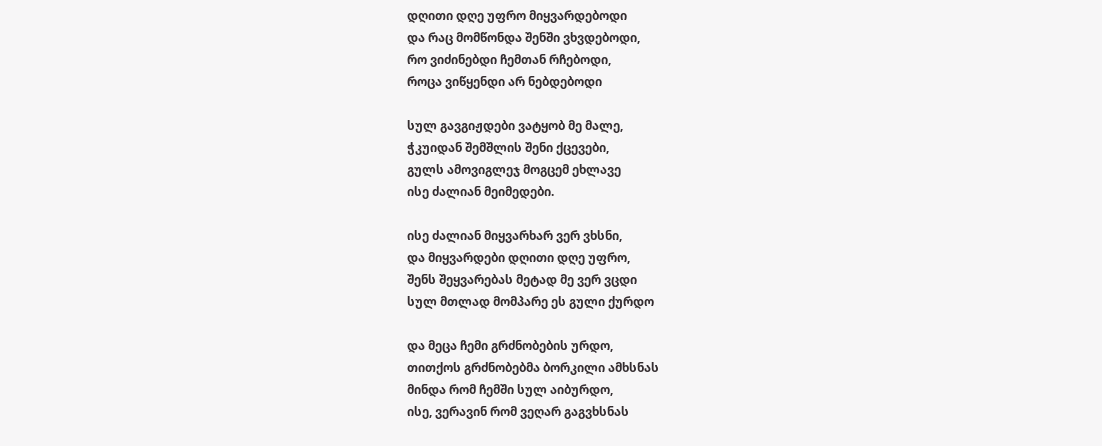დღითი დღე უფრო მიყვარდებოდი
და რაც მომწონდა შენში ვხვდებოდი,
რო ვიძინებდი ჩემთან რჩებოდი,
როცა ვიწყენდი არ ნებდებოდი

სულ გავგიჟდები ვატყობ მე მალე,
ჭკუიდან შემშლის შენი ქცევები,
გულს ამოვიგლეჯ მოგცემ ეხლავე
ისე ძალიან მეიმედები.

ისე ძალიან მიყვარხარ ვერ ვხსნი,
და მიყვარდები დღითი დღე უფრო,
შენს შეყვარებას მეტად მე ვერ ვცდი
სულ მთლად მომპარე ეს გული ქურდო

და მეცა ჩემი გრძნობების ურდო,
თითქოს გრძნობებმა ბორკილი ამხსნას
მინდა რომ ჩემში სულ აიბურდო,
ისე, ვერავინ რომ ვეღარ გაგვხსნას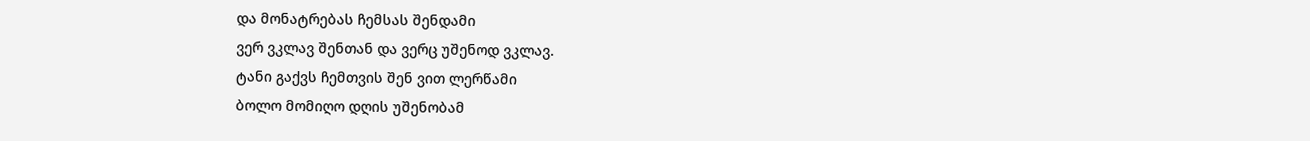და მონატრებას ჩემსას შენდამი
ვერ ვკლავ შენთან და ვერც უშენოდ ვკლავ.
ტანი გაქვს ჩემთვის შენ ვით ლერწამი
ბოლო მომიღო დღის უშენობამ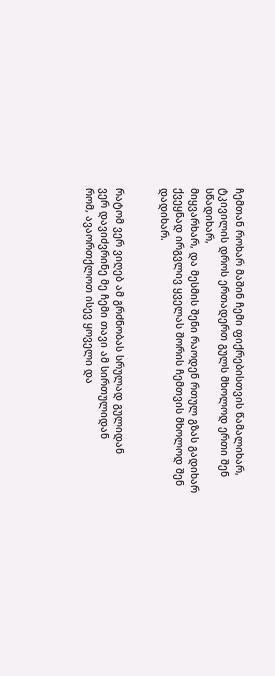ჩემთან როხარ მაშინ ჩემი ფიქრებისთვის წამალიხარ,
ტკივილის დროს ერთადერთ გულს მხოლოდ ერთი შენ სწადიხარ,
მიყვარხარ, და მესმის შენი რაოდენ რთულ გზას გადიხარ
ქვეყნად ირგვლივ ყველას შორის ჩემთვის მხოლოდ შენ დადიხარ.


რატომ ვერ ვიღებ ამ გრძნობას სრულად გულიდან
ვერ დავიძვრინე მე ჩემი თავი ამ სირთულიდან
რომ, ავაორთქლოთ ისევ ყოველი და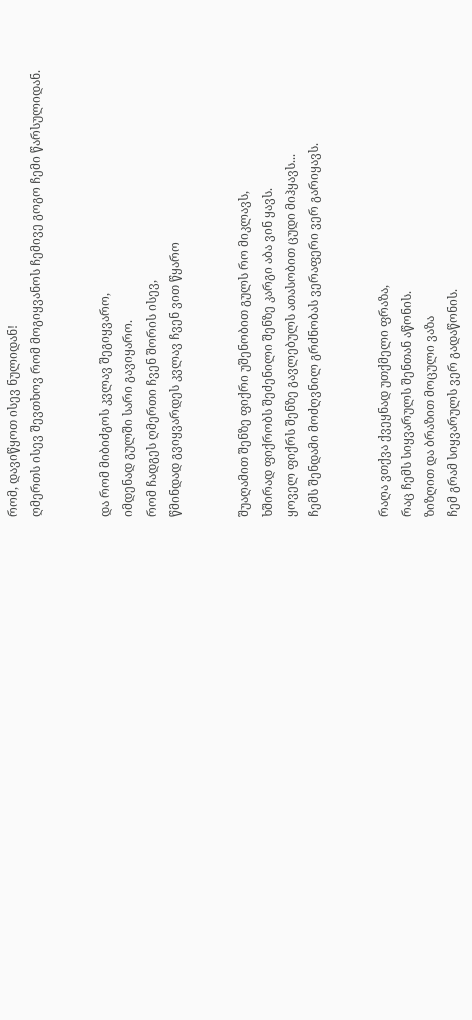რომ, დავიწყოთ ისევ ნულიდან!
ღმერთს ისევ შევთხოვ რომ მოგიყვანოს ჩემივე გოგო ჩემი წარსულიდან.


და რომ მიბიძგოს კვლავ შეგიყვარო,
იმდენად გულში სარი გავიყარო.
რომ ჩადგეს ღმერთი ჩვენ შორის ისევ,
წმინდად გვიყვარდეს კვლავ ჩვენ ვით წყარო


შუაღამით შენზე ფიქრი უშენობით გულს რო მიკლავს,
ხშირად ფიქრობს შეძენილი შენზე კარგი აბა ვინ ყავს.
ყოველ ფიქრს შენზე გავლებულს ათასობით ცუდი მიჰყავს...
ჩემს შენდამი მოძღვნილ გრძნობას ვერაფერი ვერ გარიყავს.


რაღა ვთქვა ქვეყნად უთქმელი ფრაზა,
რაც ჩემს სიყვარულს შენთან აწონის.
ზიზღით და ბრაზით მოცული ვაზა
ჩემ გრამ სიყვარულს ვერ გადაწონის.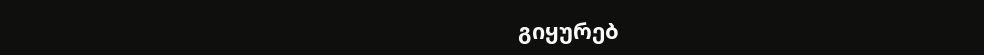გიყურებ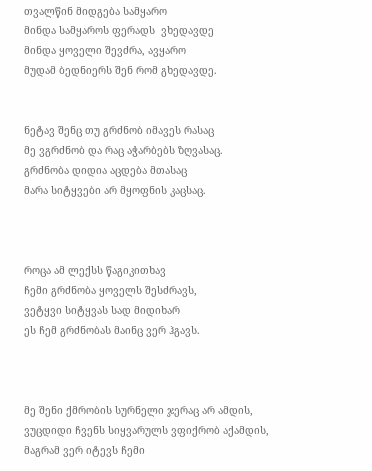თვალწინ მიდგება სამყარო
მინდა სამყაროს ფერადს  ვხედავდე
მინდა ყოველი შევძრა, ავყარო
მუდამ ბედნიერს შენ რომ გხედავდე.


ნეტავ შენც თუ გრძნობ იმავეს რასაც
მე ვგრძნობ და რაც აჭარბებს ზღვასაც.
გრძნობა დიდია აცდება მთასაც
მარა სიტყვები არ მყოფნის კაცსაც.



როცა ამ ლექსს წაგიკითხავ
ჩემი გრძნობა ყოველს შესძრავს,
ვეტყვი სიტყვას სად მიდიხარ
ეს ჩემ გრძნობას მაინც ვერ ჰგავს.



მე შენი ქმრობის სურნელი ჯერაც არ ამდის,
ვუცდიდი ჩვენს სიყვარულს ვფიქრობ აქამდის,
მაგრამ ვერ იტევს ჩემი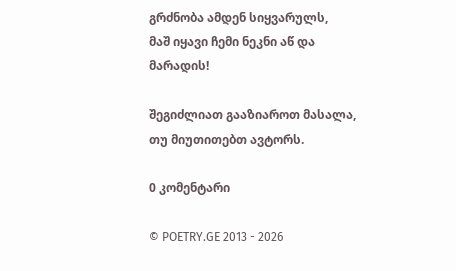გრძნობა ამდენ სიყვარულს,
მაშ იყავი ჩემი ნეკნი აწ და მარადის!

შეგიძლიათ გააზიაროთ მასალა, თუ მიუთითებთ ავტორს.

0 კომენტარი

© POETRY.GE 2013 - 2026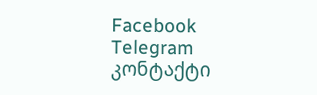Facebook Telegram კონტაქტი